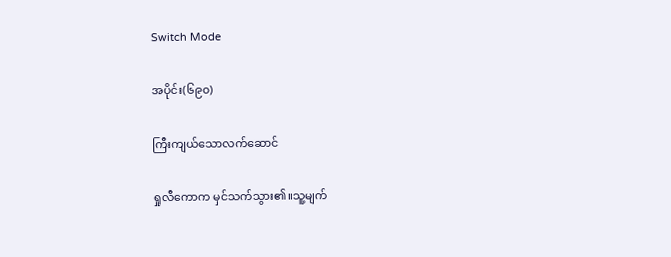Switch Mode

အပိုင်း(၆၉၀)

ကြီးကျယ်သောလက်ဆောင်

ရှုလီကောက မှင်သက်သွား၏။သူ့မျက်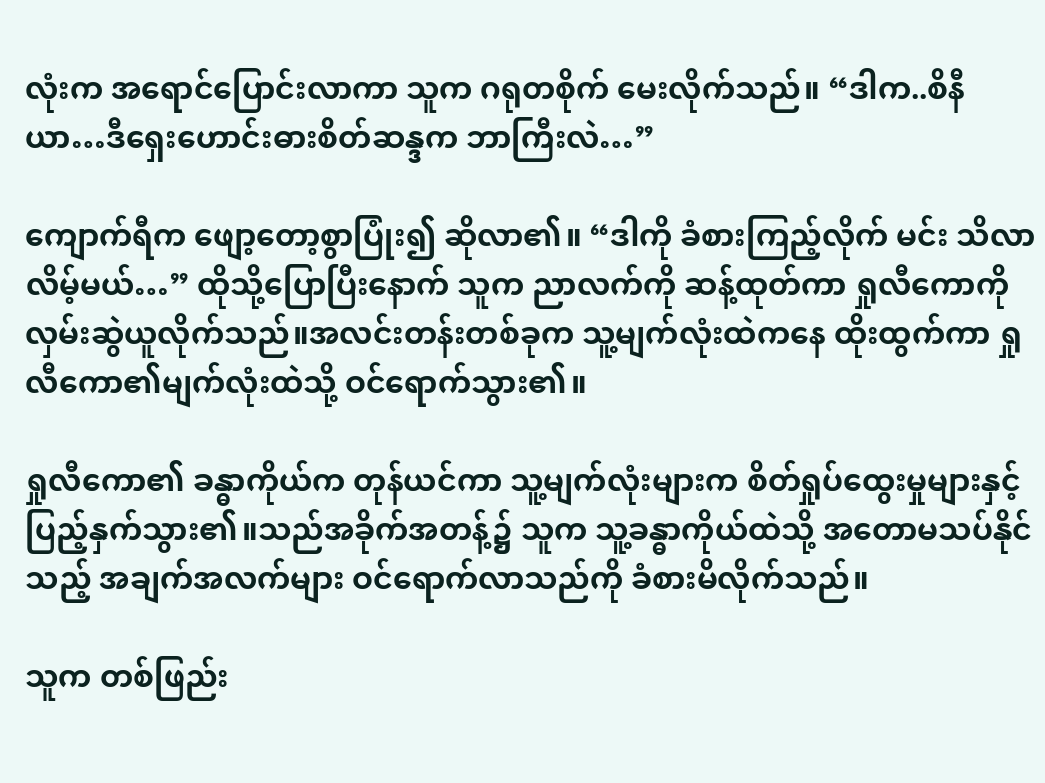လုံးက အရောင်ပြောင်းလာကာ သူက ဂရုတစိုက် မေးလိုက်သည်။ “ဒါက..စိနီယာ…ဒီရှေးဟောင်းဓားစိတ်ဆန္ဒက ဘာကြီးလဲ…”

ကျောက်ရီက ဖျော့တော့စွာပြုံး၍ ဆိုလာ၏။ “ဒါကို ခံစားကြည့်လိုက် မင်း သိလာလိမ့်မယ်…” ထိုသို့ပြောပြီးနောက် သူက ညာလက်ကို ဆန့်ထုတ်ကာ ရှုလီကောကို လှမ်းဆွဲယူလိုက်သည်။အလင်းတန်းတစ်ခုက သူ့မျက်လုံးထဲကနေ ထိုးထွက်ကာ ရှုလီကော၏မျက်လုံးထဲသို့ ဝင်ရောက်သွား၏။

ရှုလီကော၏ ခန္ဓာကိုယ်က တုန်ယင်ကာ သူ့မျက်လုံးများက စိတ်ရှုပ်ထွေးမှုများနှင့် ပြည့်နှက်သွား၏။သည်အခိုက်အတန့်၌ သူက သူ့ခန္ဓာကိုယ်ထဲသို့ အတောမသပ်နိုင်သည့် အချက်အလက်များ ဝင်ရောက်လာသည်ကို ခံစားမိလိုက်သည်။

သူက တစ်ဖြည်း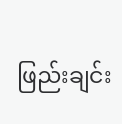ဖြည်းချင်း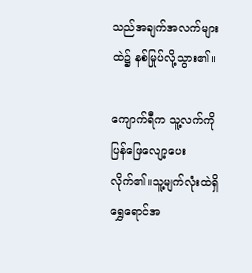သည်အချက်အလက်များထဲ၌ နစ်မြုပ်လို့သွား၏။

ကျောက်ရီက သူ့လက်ကို ပြန်ဖြေလျော့ပေးလိုက်၏။သူ့မျက်လုံးထဲရှိ ရွှေရောင်အ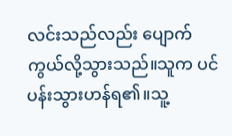လင်းသည်လည်း ပျောက်ကွယ်လို့သွားသည်။သူက ပင်ပန်းသွားဟန်ရ၏။သူ့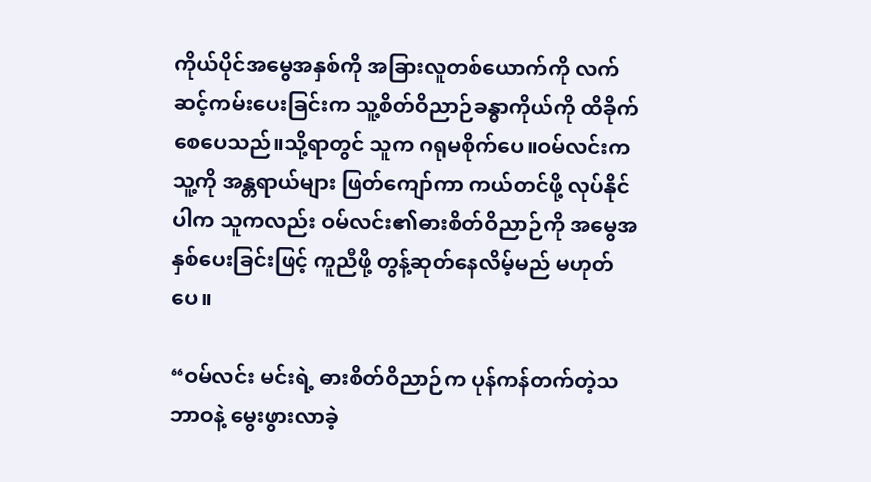ကိုယ်ပိုင်အမွေအနှစ်ကို အခြားလူတစ်ယောက်ကို လက်ဆင့်ကမ်းပေးခြင်းက သူ့စိတ်ဝိညာဉ်ခန္ဓာကိုယ်ကို ထိခိုက်စေပေသည်။သို့ရာတွင် သူက ဂရုမစိုက်ပေ။ဝမ်လင်းက သူ့ကို အန္တရာယ်များ ဖြတ်ကျော်ကာ ကယ်တင်ဖို့ လုပ်နိုင်ပါက သူကလည်း ဝမ်လင်း၏ဓားစိတ်ဝိညာဉ်ကို အမွေအနှစ်ပေးခြင်းဖြင့် ကူညီဖို့ တွန့်ဆုတ်နေလိမ့်မည် မဟုတ်ပေ။

“ဝမ်လင်း မင်းရဲ့ ဓားစိတ်ဝိညာဉ်က ပုန်ကန်တက်တဲ့သဘာဝနဲ့ မွေးဖွားလာခဲ့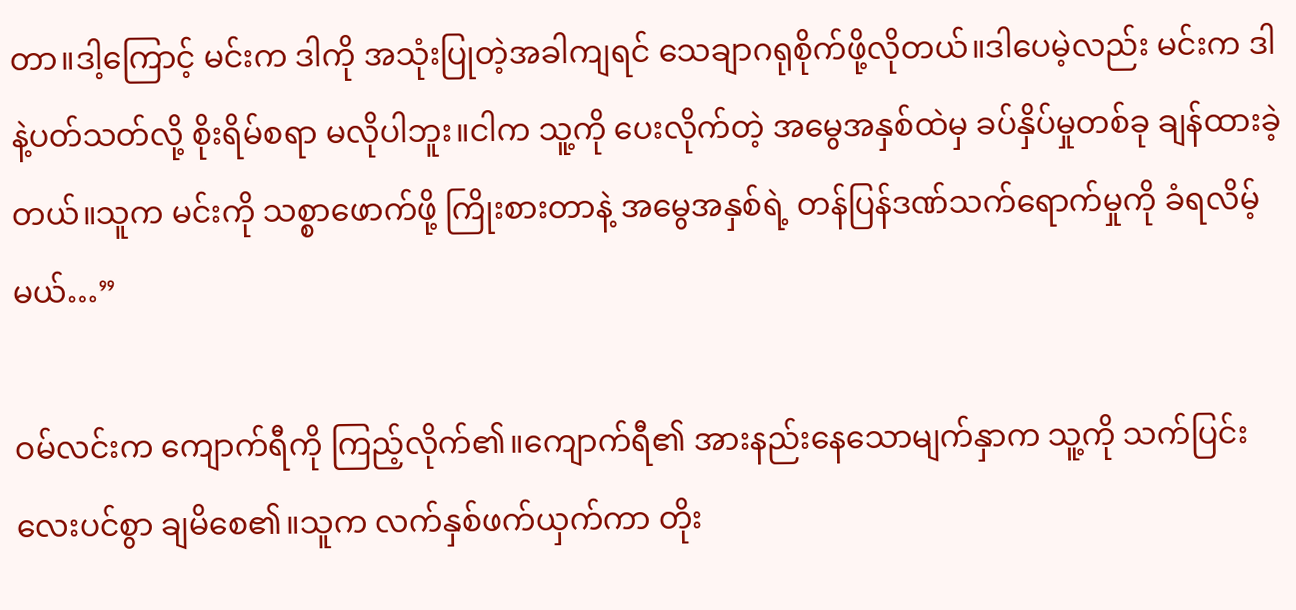တာ။ဒါ့ကြောင့် မင်းက ဒါကို အသုံးပြုတဲ့အခါကျရင် သေချာဂရုစိုက်ဖို့လိုတယ်။ဒါပေမဲ့လည်း မင်းက ဒါနဲ့ပတ်သတ်လို့ စိုးရိမ်စရာ မလိုပါဘူး။ငါက သူ့ကို ပေးလိုက်တဲ့ အမွေအနှစ်ထဲမှ ခပ်နှိပ်မှုတစ်ခု ချန်ထားခဲ့တယ်။သူက မင်းကို သစ္စာဖောက်ဖို့ ကြိုးစားတာနဲ့ အမွေအနှစ်ရဲ့ တန်ပြန်ဒဏ်သက်ရောက်မှုကို ခံရလိမ့်မယ်…”

ဝမ်လင်းက ကျောက်ရီကို ကြည့်လိုက်၏။ကျောက်ရီ၏ အားနည်းနေသောမျက်နှာက သူ့ကို သက်ပြင်းလေးပင်စွာ ချမိစေ၏။သူက လက်နှစ်ဖက်ယှက်ကာ တိုး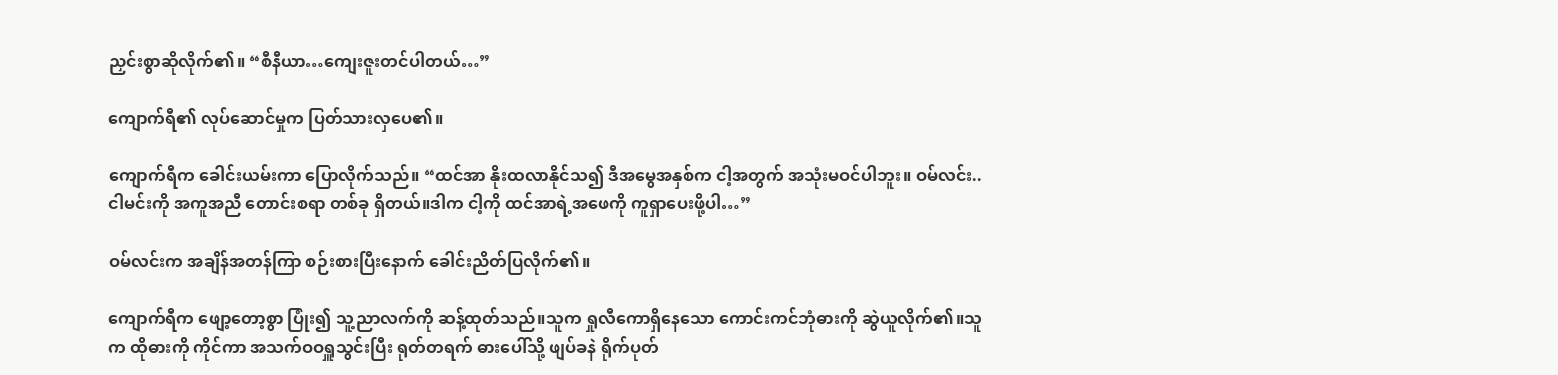ညှင်းစွာဆိုလိုက်၏။ “စီနီယာ…ကျေးဇူးတင်ပါတယ်…”

ကျောက်ရီ၏ လုပ်ဆောင်မှုက ပြတ်သားလှပေ၏။

ကျောက်ရီက ခေါင်းယမ်းကာ ပြောလိုက်သည်။ “ထင်အာ နိုးထလာနိုင်သ၍ ဒီအမွေအနှစ်က ငါ့အတွက် အသုံးမဝင်ပါဘူး။ ဝမ်လင်း..ငါမင်းကို အကူအညီ တောင်းစရာ တစ်ခု ရှိတယ်။ဒါက ငါ့ကို ထင်အာရဲ့အဖေကို ကူရှာပေးဖို့ပါ…”

ဝမ်လင်းက အချိန်အတန်ကြာ စဉ်းစားပြီးနောက် ခေါင်းညိတ်ပြလိုက်၏။

ကျောက်ရီက ဖျော့တော့စွာ ပြုံး၍ သူ့ညာလက်ကို ဆန့်ထုတ်သည်။သူက ရှုလီကောရှိနေသော ကောင်းကင်ဘုံဓားကို ဆွဲယူလိုက်၏။သူက ထိုဓားကို ကိုင်ကာ အသက်ဝဝရှူသွင်းပြီး ရုတ်တရက် ဓားပေါ်သို့ ဖျပ်ခနဲ ရိုက်ပုတ်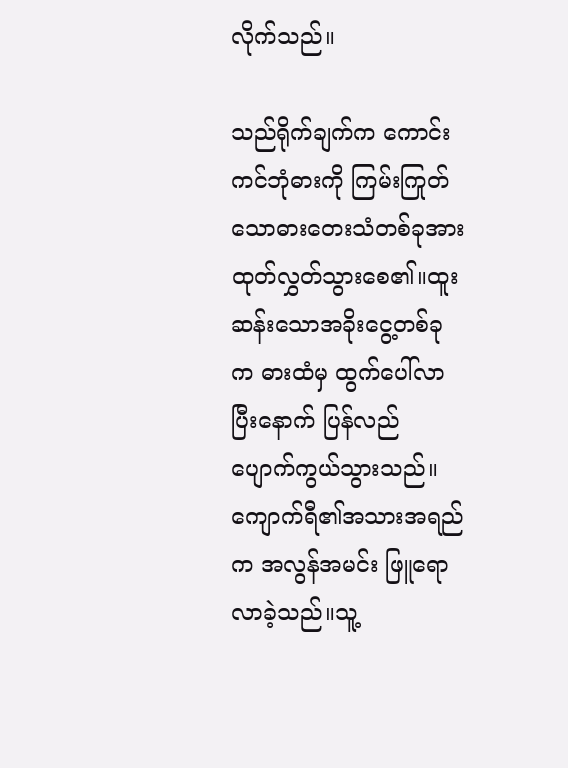လိုက်သည်။

သည်ရိုက်ချက်က ကောင်းကင်ဘုံဓားကို ကြမ်းကြုတ်သောဓားတေးသံတစ်ခုအား ထုတ်လွှတ်သွားစေ၏။ထူးဆန်းသောအခိုးငွေ့တစ်ခုက ဓားထံမှ ထွက်ပေါ်လာပြီးနောက် ပြန်လည် ပျောက်ကွယ်သွားသည်။ကျောက်ရီ၏အသားအရည်က အလွန်အမင်း ဖြူရောလာခဲ့သည်။သူ့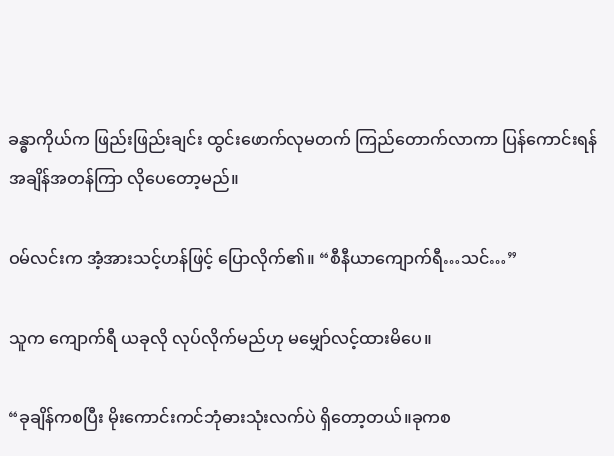ခန္ဓာကိုယ်က ဖြည်းဖြည်းချင်း ထွင်းဖောက်လုမတက် ကြည်တောက်လာကာ ပြန်ကောင်းရန် အချိန်အတန်ကြာ လိုပေတော့မည်။

ဝမ်လင်းက အံ့အားသင့်ဟန်ဖြင့် ပြောလိုက်၏။ “စီနီယာကျောက်ရီ…သင်…”

သူက ကျောက်ရီ ယခုလို လုပ်လိုက်မည်ဟု မမျှော်လင့်ထားမိပေ။

“ခုချိန်ကစပြီး မိုးကောင်းကင်ဘုံဓားသုံးလက်ပဲ ရှိတော့တယ်။ခုကစ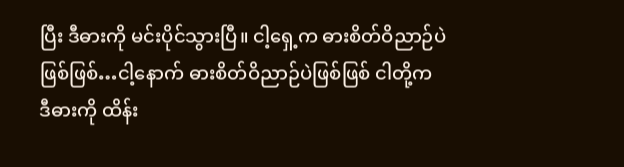ပြီး ဒီဓားကို မင်းပိုင်သွားပြီ။ ငါ့ရှေ့က ဓားစိတ်ဝိညာဉ်ပဲ ဖြစ်ဖြစ်…ငါ့နောက် ဓားစိတ်ဝိညာဉ်ပဲဖြစ်ဖြစ် ငါတို့က ဒီဓားကို ထိန်း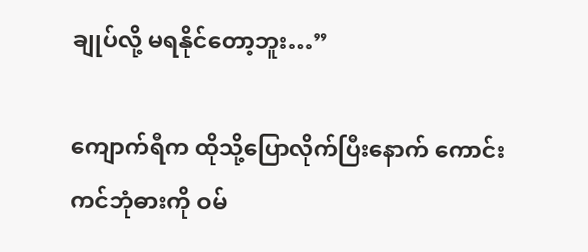ချုပ်လို့ မရနိုင်တော့ဘူး…”

ကျောက်ရီက ထိုသို့ပြောလိုက်ပြီးနောက် ကောင်းကင်ဘုံဓားကို ဝမ်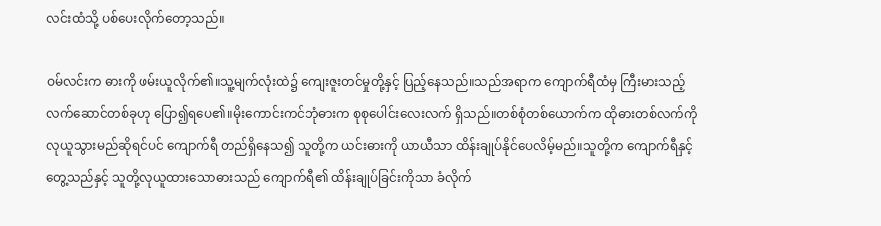လင်းထံသို့ ပစ်ပေးလိုက်တော့သည်။

ဝမ်လင်းက ဓားကို ဖမ်းယူလိုက်၏။သူ့မျက်လုံးထဲ၌ ကျေးဇူးတင်မှုတို့နှင့် ပြည့်နေသည်။သည်အရာက ကျောက်ရီထံမှ ကြီးမားသည့်လက်ဆောင်တစ်ခုဟု ပြော၍ရပေ၏။မိုးကောင်းကင်ဘုံဓားက စုစုပေါင်းလေးလက် ရှိသည်။တစ်စုံတစ်ယောက်က ထိုဓားတစ်လက်ကို လုယူသွားမည်ဆိုရင်ပင် ကျောက်ရီ တည်ရှိနေသ၍ သူတို့က ယင်းဓားကို ယာယီသာ ထိန်းချုပ်နိုင်ပေလိမ့်မည်။သူတို့က ကျောက်ရီနှင့်တွေ့သည်နှင့် သူတို့လုယူထားသောဓားသည် ကျောက်ရီ၏ ထိန်းချုပ်ခြင်းကိုသာ ခံလိုက်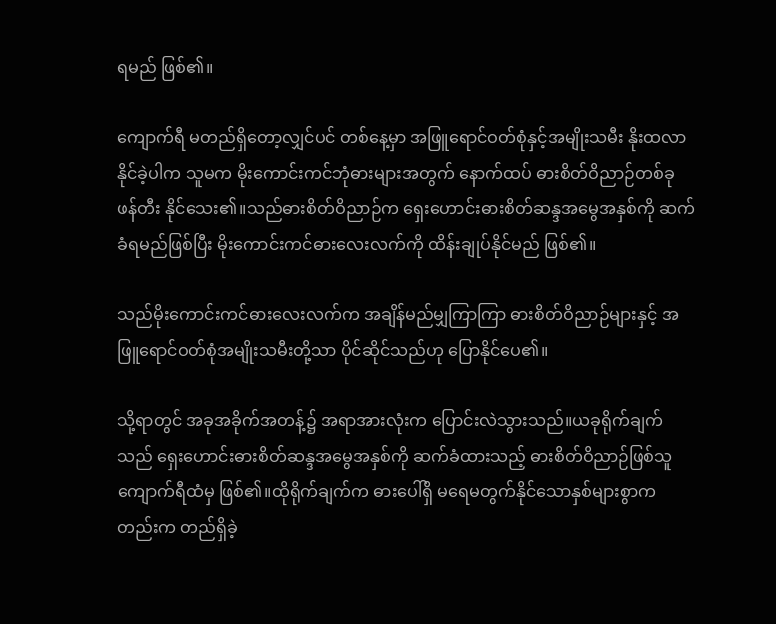ရမည် ဖြစ်၏။

ကျောက်ရီ မတည်ရှိတော့လျှင်ပင် တစ်နေ့မှာ အဖြူရောင်ဝတ်စုံနှင့်အမျိုးသမီး နိုးထလာနိုင်ခဲ့ပါက သူမက မိုးကောင်းကင်ဘုံဓားများအတွက် နောက်ထပ် ဓားစိတ်ဝိညာဉ်တစ်ခု ဖန်တီး နိုင်သေး၏။သည်ဓားစိတ်ဝိညာဉ်က ရှေးဟောင်းဓားစိတ်ဆန္ဒအမွေအနှစ်ကို ဆက်ခံရမည်ဖြစ်ပြီး မိုးကောင်းကင်ဓားလေးလက်ကို ထိန်းချုပ်နိုင်မည် ဖြစ်၏။

သည်မိုးကောင်းကင်ဓားလေးလက်က အချိန်မည်မျှကြာကြာ ဓားစိတ်ဝိညာဉ်များနှင့် အဖြူရောင်ဝတ်စုံအမျိုးသမီးတို့သာ ပိုင်ဆိုင်သည်ဟု ပြောနိုင်ပေ၏။

သို့ရာတွင် အခုအခိုက်အတန့်၌ အရာအားလုံးက ပြောင်းလဲသွားသည်။ယခုရိုက်ချက်သည် ရှေးဟောင်းဓားစိတ်ဆန္ဒအမွေအနှစ်ကို ဆက်ခံထားသည့် ဓားစိတ်ဝိညာဉ်ဖြစ်သူ ကျောက်ရီထံမှ ဖြစ်၏။ထိုရိုက်ချက်က ဓားပေါ်ရှိ မရေမတွက်နိုင်သောနှစ်များစွာကတည်းက တည်ရှိခဲ့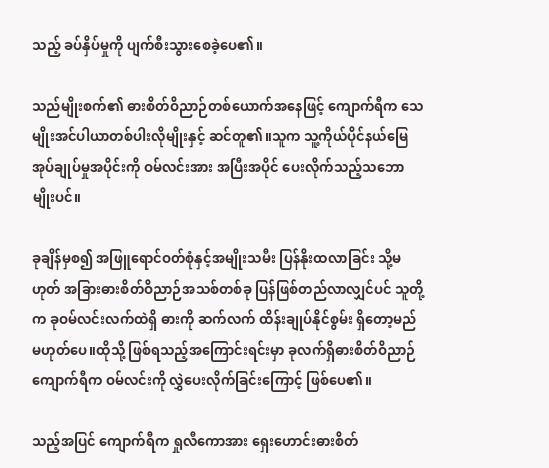သည့် ခပ်နှိပ်မှုကို ပျက်စီးသွားစေခဲ့ပေ၏။

သည်မျိုးစက်၏ ဓားစိတ်ဝိညာဉ်တစ်ယောက်အနေဖြင့် ကျောက်ရီက သေမျိုးအင်ပါယာတစ်ပါးလိုမျိုးနှင့် ဆင်တူ၏။သူက သူ့ကိုယ်ပိုင်နယ်မြေအုပ်ချုပ်မှုအပိုင်းကို ဝမ်လင်းအား အပြီးအပိုင် ပေးလိုက်သည့်သဘောမျိုးပင်။

ခုချိန်မှစ၍ အဖြူရောင်ဝတ်စုံနှင့်အမျိုးသမီး ပြန်နိုးထလာခြင်း သို့မဟုတ် အခြားဓားစိတ်ဝိညာဉ်အသစ်တစ်ခု ပြန်ဖြစ်တည်လာလျှင်ပင် သူတို့က ခုဝမ်လင်းလက်ထဲရှိ ဓားကို ဆက်လက် ထိန်းချုပ်နိုင်စွမ်း ရှိတော့မည် မဟုတ်ပေ။ထိုသို့ ဖြစ်ရသည့်အကြောင်းရင်းမှာ ခုလက်ရှိဓားစိတ်ဝိညာဉ်ကျောက်ရီက ဝမ်လင်းကို လွှဲပေးလိုက်ခြင်းကြောင့် ဖြစ်ပေ၏။

သည့်အပြင် ကျောက်ရီက ရှုလီကောအား ရှေးဟောင်းဓားစိတ်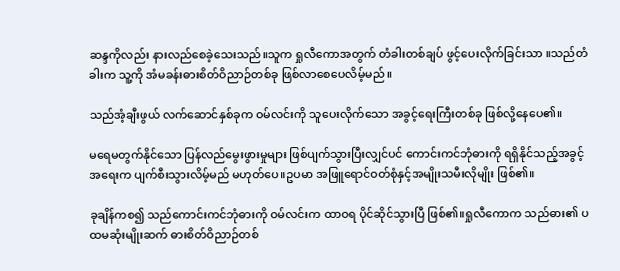ဆန္ဒကိုလည်း နားလည်စေခဲ့သေးသည်။သူက ရှုလီကောအတွက် တံခါးတစ်ချပ် ဖွင့်ပေးလိုက်ခြင်းသာ ။သည်တံခါးက သူ့ကို အံမခန်းဓားစိတ်ဝိညာဉ်တစ်ခု ဖြစ်လာစေပေလိမ့်မည်။

သည်အံ့ချီးဖွယ် လက်ဆောင်နှစ်ခုက ဝမ်လင်းကို သူပေးလိုက်သော အခွင့်ရေးကြီးတစ်ခု ဖြစ်လို့နေပေ၏။

မရေမတွက်နိုင်သော ပြန်လည်မွေးဖွားမှုများ ဖြစ်ပျက်သွားပြီးလျှင်ပင် ကောင်းကင်ဘုံဓားကို ရရှိနိုင်သည့်အခွင့်အရေးက ပျက်စီးသွားလိမ့်မည် မဟုတ်ပေ။ဥပမာ အဖြူရောင်ဝတ်စုံနှင့်အမျိုးသမီးလိုမျိုး ဖြစ်၏။

ခုချိန်ကစ၍ သည်ကောင်းကင်ဘုံဓားကို ဝမ်လင်းက ထာဝရ ပိုင်ဆိုင်သွားပြီ ဖြစ်၏။ရှုလီကောက သည်ဓား၏ ပထမဆုံးမျိုးဆက် ဓားစိတ်ဝိညာဉ်တစ်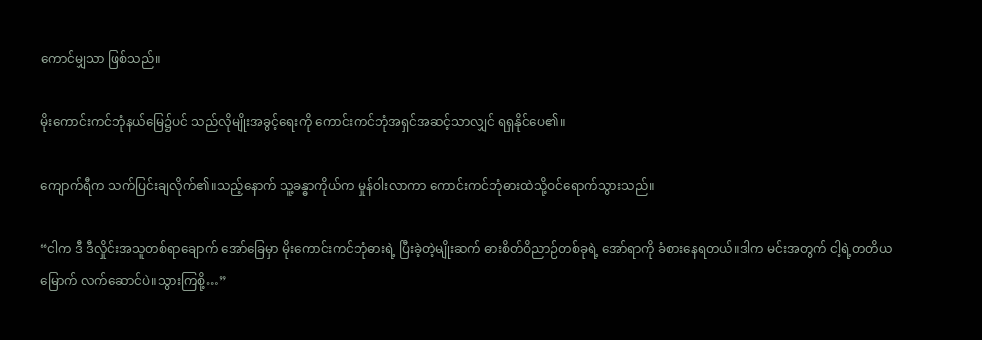ကောင်မျှသာ ဖြစ်သည်။

မိုးကောင်းကင်ဘုံနယ်မြေ၌ပင် သည်လိုမျိုးအခွင့်ရေးကို ကောင်းကင်ဘုံအရှင်အဆင့်သာလျှင် ရရှနိုင်ပေ၏။

ကျောက်ရီက သက်ပြင်းချလိုက်၏။သည့်နောက် သူ့ခန္ဓာကိုယ်က မှုန်ဝါးလာကာ ကောင်းကင်ဘုံဓားထဲသို့ဝင်ရောက်သွားသည်။

“ငါက ဒီ ဒီလှိုင်းအသူတစ်ရာချောက် အော်ခြေမှာ မိုးကောင်းကင်ဘုံဓားရဲ့ ပြီးခဲ့တဲ့မျိုးဆက် ဓားစိတ်ဝိညာဉ်တစ်ခုရဲ့ အော်ရာကို ခံစားနေရတယ်။ဒါက မင်းအတွက် ငါ့ရဲ့တတိယမြောက် လက်ဆောင်ပဲ။သွားကြစို့…”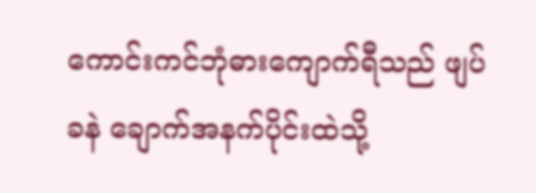ကောင်းကင်ဘုံဓားကျောက်ရီသည် ဖျပ်ခနဲ ချောက်အနက်ပိုင်းထဲသို့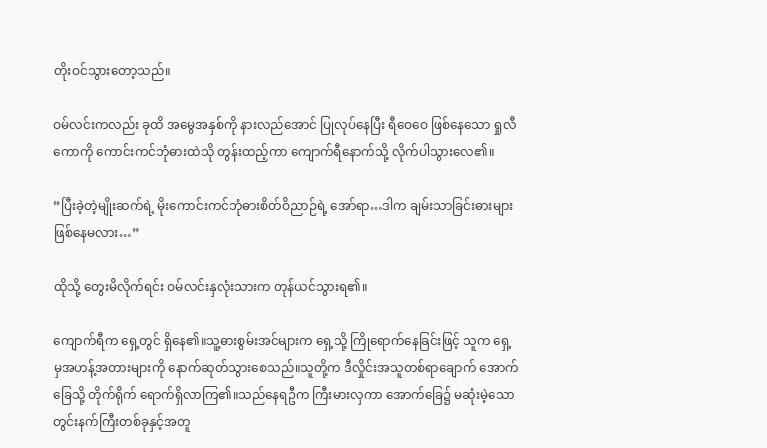တိုးဝင်သွားတော့သည်။

ဝမ်လင်းကလည်း ခုထိ အမွေအနှစ်ကို နားလည်အောင် ပြုလုပ်နေပြီး ရီဝေဝေ ဖြစ်နေသော ရှုလီကောကို ကောင်းကင်ဘုံဓားထဲသို တွန်းထည့်ကာ ကျောက်ရီနောက်သို့ လိုက်ပါသွားလေ၏။

“ပြီးခဲ့တဲ့မျိုးဆက်ရဲ့ မိုးကောင်းကင်ဘုံဓားစိတ်ဝိညာဉ်ရဲ့ အော်ရာ…ဒါက ချမ်းသာခြင်းဓားများ ဖြစ်နေမလား…”

ထိုသို့ တွေးမိလိုက်ရင်း ဝမ်လင်းနှလုံးသားက တုန်ယင်သွားရ၏။

ကျောက်ရီက ရှေ့တွင် ရှိနေ၏။သူ့ဓားစွမ်းအင်များက ရှေ့သို့ ကြိုရောက်နေခြင်းဖြင့် သူက ရှေ့မှအဟန့်အတားများကို နောက်ဆုတ်သွားစေသည်။သူတို့က ဒီလှိုင်းအသူတစ်ရာချောက် အောက်ခြေသို့ တိုက်ရိုက် ရောက်ရှိလာကြ၏။သည်နေရဦက ကြီးမားလှကာ အောက်ခြေ၌ မဆုံးမဲ့သော တွင်းနက်ကြီးတစ်ခုနှင့်အတူ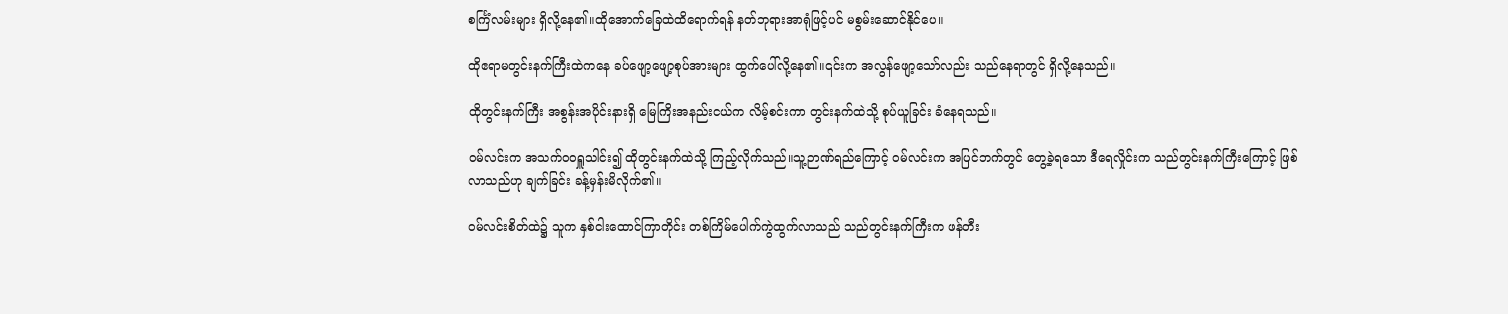စင်္ကြံလမ်းများ ရှိလို့နေ၏။ထိုအောက်ခြေထဲထိရောက်ရန် နတ်ဘုရားအာရုံဖြင့်ပင် မစွမ်းဆောင်နိုင်ပေ။

ထိုဧရာမတွင်းနက်ကြီးထဲကနေ ခပ်ဖျော့ဖျော့စုပ်အားများ ထွက်ပေါ်လို့နေ၏။၎င်းက အလွန်ဖျော့သော်လည်း သည်နေရာတွင် ရှိလို့နေသည်။

ထိုတွင်းနက်ကြီး အစွန်းအပိုင်းနားရှိ မြေကြိးအနည်းငယ်က လိမ့်စင်းကာ တွင်းနက်ထဲသို့ စုပ်ယူခြင်း ခံနေရသည်။

ဝမ်လင်းက အသက်ဝဝရှူသါင်း၍ ထိုတွင်းနက်ထဲသို့ ကြည့်လိုက်သည်။သူ့ဉာဏ်ရည်ကြောင့် ဝမ်လင်းက အပြင်ဘက်တွင် တွေ့ခဲ့ရသော ဒီရေလှိုင်းက သည်တွင်းနက်ကြီးကြောင့် ဖြစ်လာသည်ဟု ချက်ခြင်း ခန့်မှန်းမိလိုက်၏။

ဝမ်လင်းစိတ်ထဲ၌ သူက နှစ်ငါးထောင်ကြာတိုင်း တစ်ကြိမ်ပေါက်ကွဲထွက်လာသည် သည်တွင်းနက်ကြီးက ဖန်တီး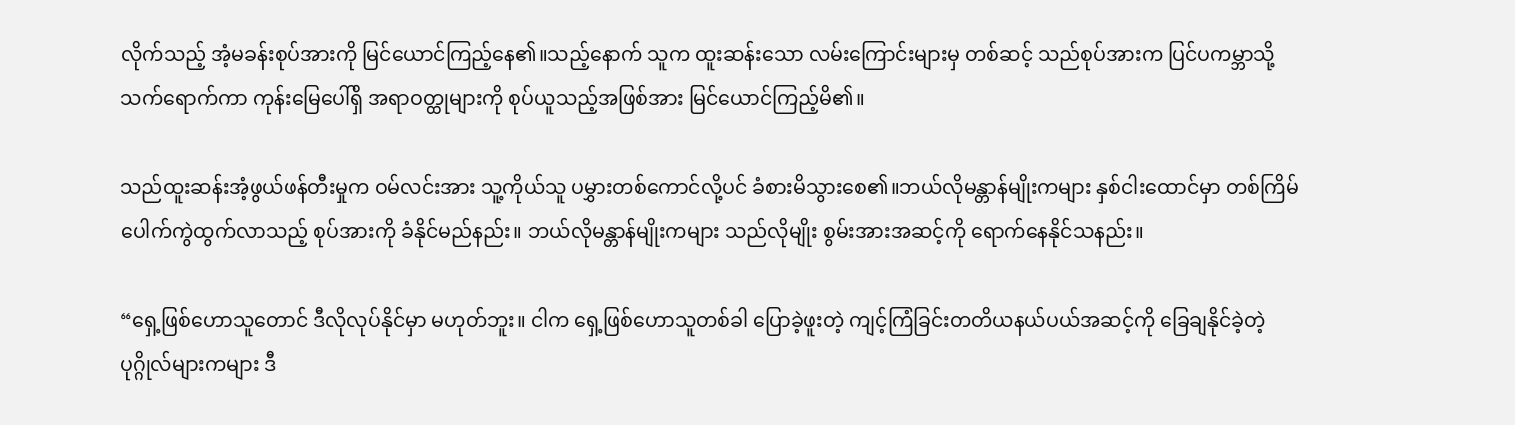လိုက်သည့် အံ့မခန်းစုပ်အားကို မြင်ယောင်ကြည့်နေ၏။သည့်နောက် သူက ထူးဆန်းသော လမ်းကြောင်းများမှ တစ်ဆင့် သည်စုပ်အားက ပြင်ပကမ္ဘာသို့ သက်ရောက်ကာ ကုန်းမြေပေါ်ရှိ အရာဝတ္ထုများကို စုပ်ယူသည့်အဖြစ်အား မြင်ယောင်ကြည့်မိ၏။

သည်ထူးဆန်းအံ့ဖွယ်ဖန်တီးမှုက ဝမ်လင်းအား သူ့ကိုယ်သူ ပမွှားတစ်ကောင်လို့ပင် ခံစားမိသွားစေ၏။ဘယ်လိုမန္တာန်မျိုးကများ နှစ်ငါးထောင်မှာ တစ်ကြိမ်ပေါက်ကွဲထွက်လာသည့် စုပ်အားကို ခံနိုင်မည်နည်း။ ဘယ်လိုမန္တာန်မျိုးကများ သည်လိုမျိုး စွမ်းအားအဆင့်ကို ရောက်နေနိုင်သနည်း။

“ရှေ့ဖြစ်ဟောသူတောင် ဒီလိုလုပ်နိုင်မှာ မဟုတ်ဘူး။ ငါက ရှေ့ဖြစ်ဟောသူတစ်ခါ ပြောခဲ့ဖူးတဲ့ ကျင့်ကြံခြင်းတတိယနယ်ပယ်အဆင့်ကို ခြေချနိုင်ခဲ့တဲ့ ပုဂ္ဂိုလ်များကများ ဒီ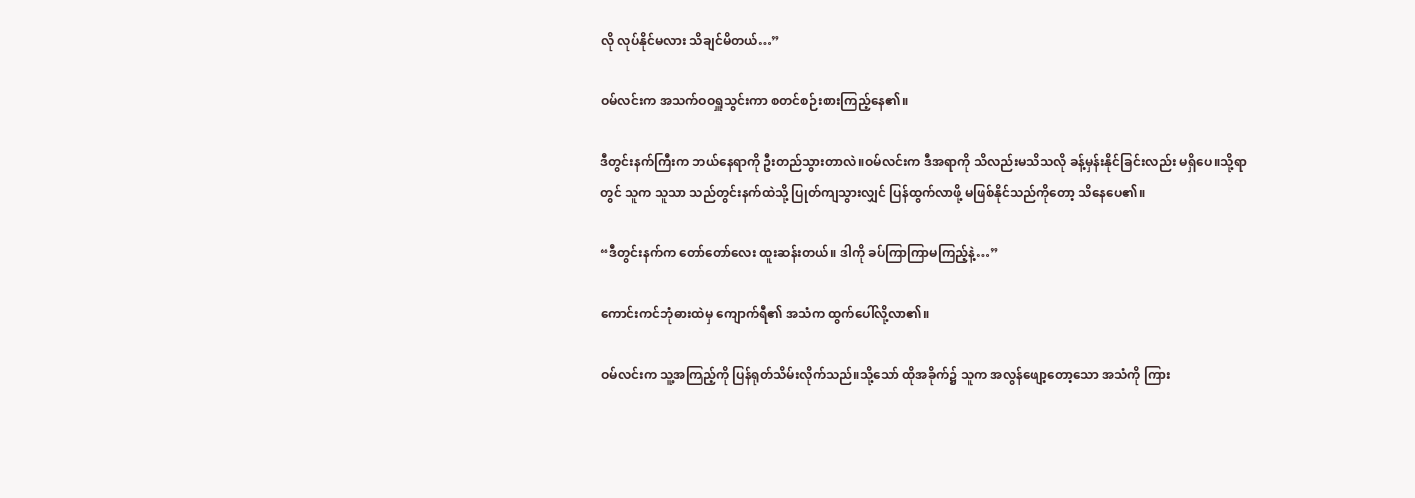လို လုပ်နိုင်မလား သိချင်မိတယ်…”

ဝမ်လင်းက အသက်ဝဝရှူသွင်းကာ စတင်စဉ်းစားကြည့်နေ၏။

ဒီတွင်းနက်ကြီးက ဘယ်နေရာကို ဦးတည်သွားတာလဲ။ဝမ်လင်းက ဒီအရာကို သိလည်းမသိသလို ခန့်မှန်းနိုင်ခြင်းလည်း မရှိပေ။သို့ရာတွင် သူက သူသာ သည်တွင်းနက်ထဲသို့ ပြုတ်ကျသွားလျှင် ပြန်ထွက်လာဖို့ မဖြစ်နိုင်သည်ကိုတော့ သိနေပေ၏။

“ဒီတွင်းနက်က တော်တော်လေး ထူးဆန်းတယ်။ ဒါကို ခပ်ကြာကြာမကြည့်နဲ့…”

ကောင်းကင်ဘုံဓားထဲမှ ကျောက်ရီ၏ အသံက ထွက်ပေါ်လို့လာ၏။

ဝမ်လင်းက သူ့အကြည့်ကို ပြန်ရုတ်သိမ်းလိုက်သည်။သို့‌သော် ထိုအခိုက်၌ သူက အလွန်ဖျော့တော့သော အသံကို ကြား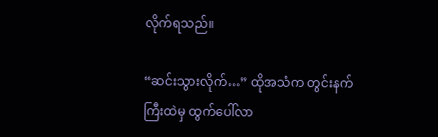လိုက်ရသည်။

“ဆင်းသွားလိုက်…” ထိုအသံက တွင်းနက်ကြီးထဲမှ ထွက်ပေါ်လာ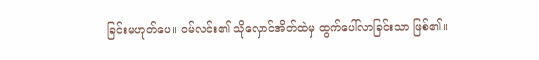ခြင်းမဟုတ်ပေ။ ဝမ်လင်း၏ သိုလှောင်အိတ်ထဲမှ ထွက်ပေါ်လာခြင်းသာ ဖြစ်၏။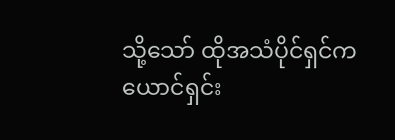သို့သော် ထိုအသံပိုင်ရှင်က ယောင်ရှင်း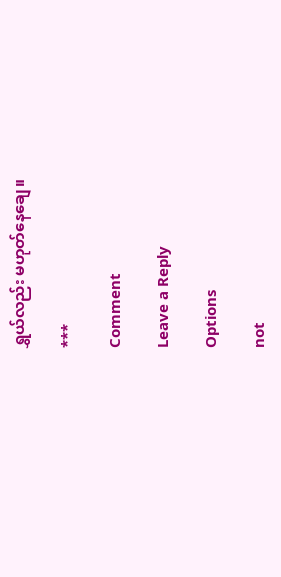ရွှယ်လည်း မဟုတ်နေချေ။

***

Comment

Leave a Reply

Options

not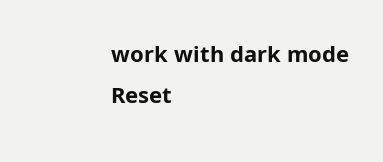work with dark mode
Reset